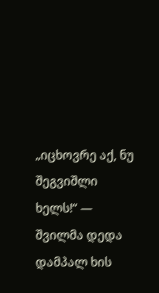„იცხოვრე აქ, ნუ შეგვიშლი ხელს!“ — შვილმა დედა დამპალ ხის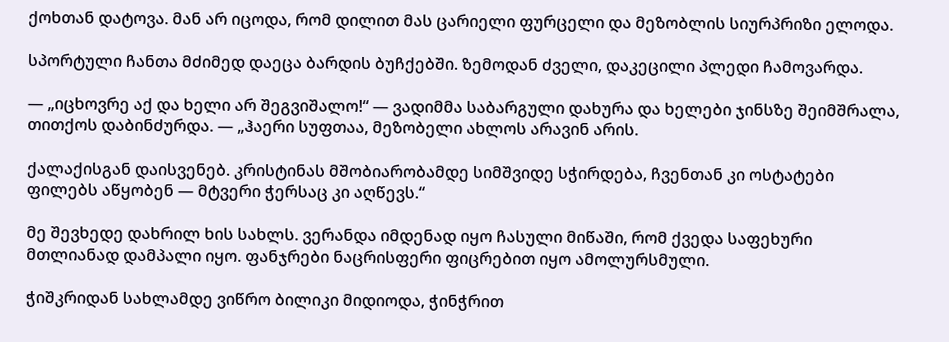ქოხთან დატოვა. მან არ იცოდა, რომ დილით მას ცარიელი ფურცელი და მეზობლის სიურპრიზი ელოდა.

სპორტული ჩანთა მძიმედ დაეცა ბარდის ბუჩქებში. ზემოდან ძველი, დაკეცილი პლედი ჩამოვარდა.

— „იცხოვრე აქ და ხელი არ შეგვიშალო!“ — ვადიმმა საბარგული დახურა და ხელები ჯინსზე შეიმშრალა, თითქოს დაბინძურდა. — „ჰაერი სუფთაა, მეზობელი ახლოს არავინ არის.

ქალაქისგან დაისვენებ. კრისტინას მშობიარობამდე სიმშვიდე სჭირდება, ჩვენთან კი ოსტატები ფილებს აწყობენ — მტვერი ჭერსაც კი აღწევს.“

მე შევხედე დახრილ ხის სახლს. ვერანდა იმდენად იყო ჩასული მიწაში, რომ ქვედა საფეხური მთლიანად დამპალი იყო. ფანჯრები ნაცრისფერი ფიცრებით იყო ამოლურსმული.

ჭიშკრიდან სახლამდე ვიწრო ბილიკი მიდიოდა, ჭინჭრით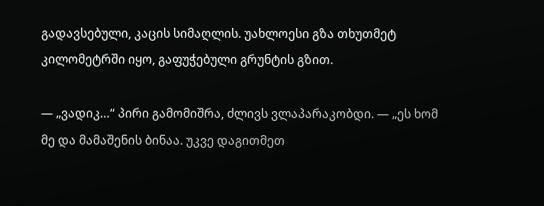გადავსებული, კაცის სიმაღლის. უახლოესი გზა თხუთმეტ კილომეტრში იყო, გაფუჭებული გრუნტის გზით.

— „ვადიკ…“ პირი გამომიშრა, ძლივს ვლაპარაკობდი. — „ეს ხომ მე და მამაშენის ბინაა. უკვე დაგითმეთ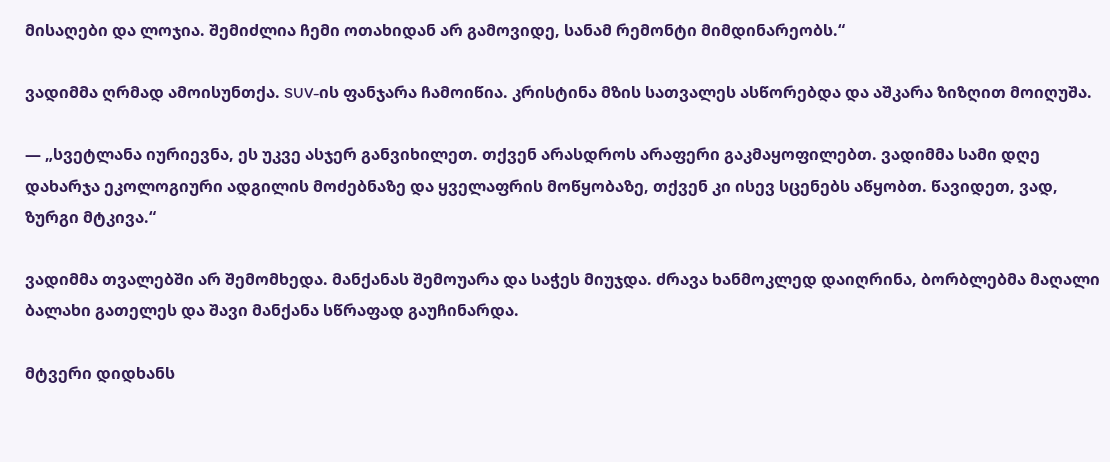მისაღები და ლოჯია. შემიძლია ჩემი ოთახიდან არ გამოვიდე, სანამ რემონტი მიმდინარეობს.“

ვადიმმა ღრმად ამოისუნთქა. SUV-ის ფანჯარა ჩამოიწია. კრისტინა მზის სათვალეს ასწორებდა და აშკარა ზიზღით მოიღუშა.

— „სვეტლანა იურიევნა, ეს უკვე ასჯერ განვიხილეთ. თქვენ არასდროს არაფერი გაკმაყოფილებთ. ვადიმმა სამი დღე დახარჯა ეკოლოგიური ადგილის მოძებნაზე და ყველაფრის მოწყობაზე, თქვენ კი ისევ სცენებს აწყობთ. წავიდეთ, ვად, ზურგი მტკივა.“

ვადიმმა თვალებში არ შემომხედა. მანქანას შემოუარა და საჭეს მიუჯდა. ძრავა ხანმოკლედ დაიღრინა, ბორბლებმა მაღალი ბალახი გათელეს და შავი მანქანა სწრაფად გაუჩინარდა.

მტვერი დიდხანს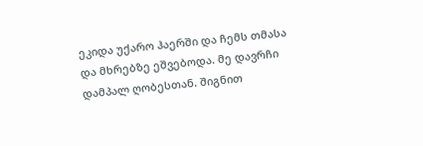ეკიდა უქარო ჰაერში და ჩემს თმასა და მხრებზე ეშვებოდა. მე დავრჩი დამპალ ღობესთან. შიგნით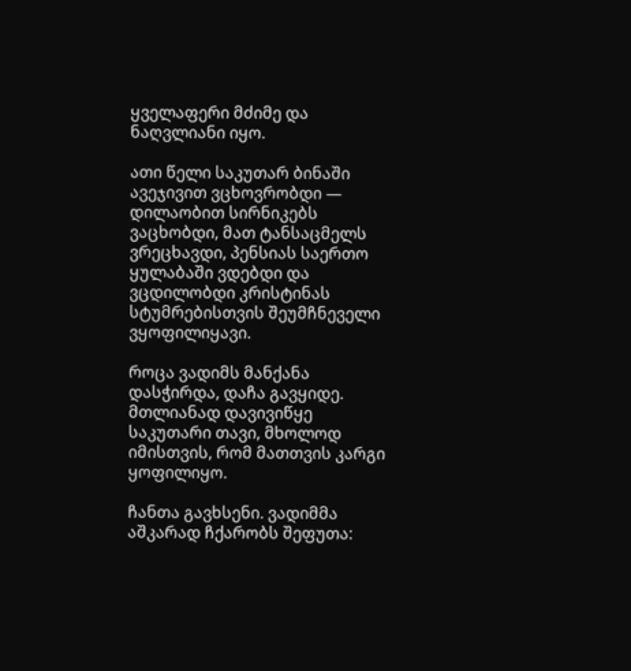ყველაფერი მძიმე და ნაღვლიანი იყო.

ათი წელი საკუთარ ბინაში ავეჯივით ვცხოვრობდი — დილაობით სირნიკებს ვაცხობდი, მათ ტანსაცმელს ვრეცხავდი, პენსიას საერთო ყულაბაში ვდებდი და ვცდილობდი კრისტინას სტუმრებისთვის შეუმჩნეველი ვყოფილიყავი.

როცა ვადიმს მანქანა დასჭირდა, დაჩა გავყიდე. მთლიანად დავივიწყე საკუთარი თავი, მხოლოდ იმისთვის, რომ მათთვის კარგი ყოფილიყო.

ჩანთა გავხსენი. ვადიმმა აშკარად ჩქარობს შეფუთა: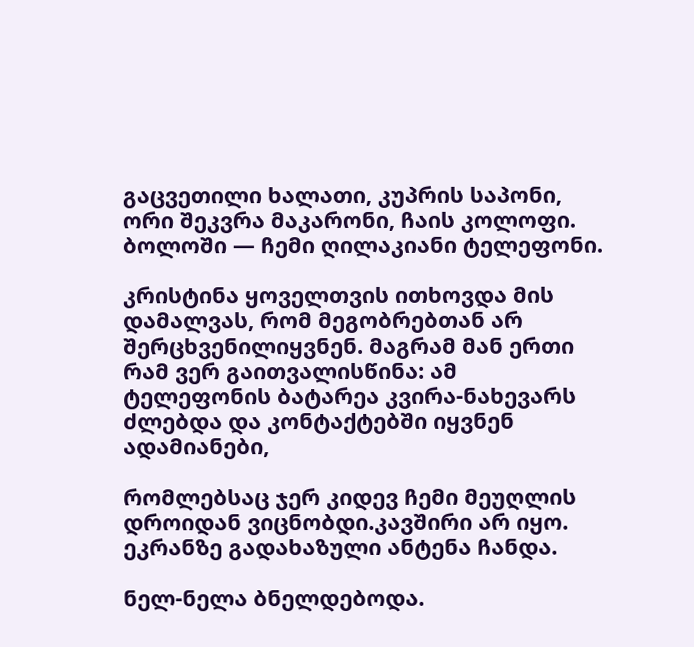გაცვეთილი ხალათი, კუპრის საპონი, ორი შეკვრა მაკარონი, ჩაის კოლოფი. ბოლოში — ჩემი ღილაკიანი ტელეფონი.

კრისტინა ყოველთვის ითხოვდა მის დამალვას, რომ მეგობრებთან არ შერცხვენილიყვნენ. მაგრამ მან ერთი რამ ვერ გაითვალისწინა: ამ ტელეფონის ბატარეა კვირა-ნახევარს ძლებდა და კონტაქტებში იყვნენ ადამიანები,

რომლებსაც ჯერ კიდევ ჩემი მეუღლის დროიდან ვიცნობდი.კავშირი არ იყო. ეკრანზე გადახაზული ანტენა ჩანდა.

ნელ-ნელა ბნელდებოდა.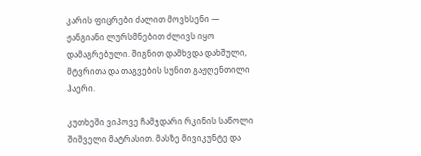კარის ფიცრები ძალით მოვხსენი — ჟანგიანი ლურსმნებით ძლივს იყო დამაგრებული. შიგნით დამხვდა დახშული, მტვრითა და თაგვების სუნით გაჟღენთილი ჰაერი.

კუთხეში ვიპოვე ჩამჯდარი რკინის საწოლი შიშველი მატრასით. მასზე მივიკუნტე და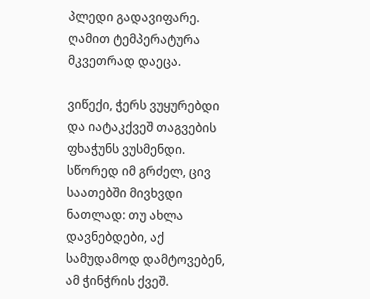პლედი გადავიფარე. ღამით ტემპერატურა მკვეთრად დაეცა.

ვიწექი, ჭერს ვუყურებდი და იატაკქვეშ თაგვების ფხაჭუნს ვუსმენდი. სწორედ იმ გრძელ, ცივ საათებში მივხვდი ნათლად: თუ ახლა დავნებდები, აქ სამუდამოდ დამტოვებენ, ამ ჭინჭრის ქვეშ.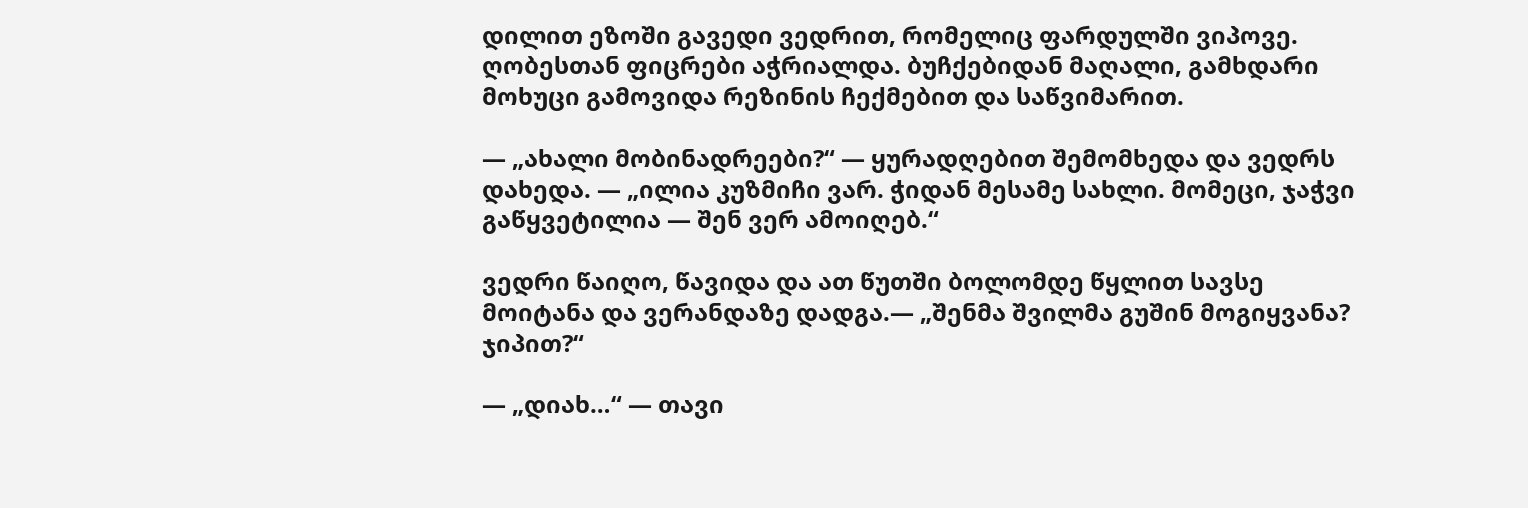დილით ეზოში გავედი ვედრით, რომელიც ფარდულში ვიპოვე. ღობესთან ფიცრები აჭრიალდა. ბუჩქებიდან მაღალი, გამხდარი მოხუცი გამოვიდა რეზინის ჩექმებით და საწვიმარით.

— „ახალი მობინადრეები?“ — ყურადღებით შემომხედა და ვედრს დახედა. — „ილია კუზმიჩი ვარ. ჭიდან მესამე სახლი. მომეცი, ჯაჭვი გაწყვეტილია — შენ ვერ ამოიღებ.“

ვედრი წაიღო, წავიდა და ათ წუთში ბოლომდე წყლით სავსე მოიტანა და ვერანდაზე დადგა.— „შენმა შვილმა გუშინ მოგიყვანა? ჯიპით?“

— „დიახ…“ — თავი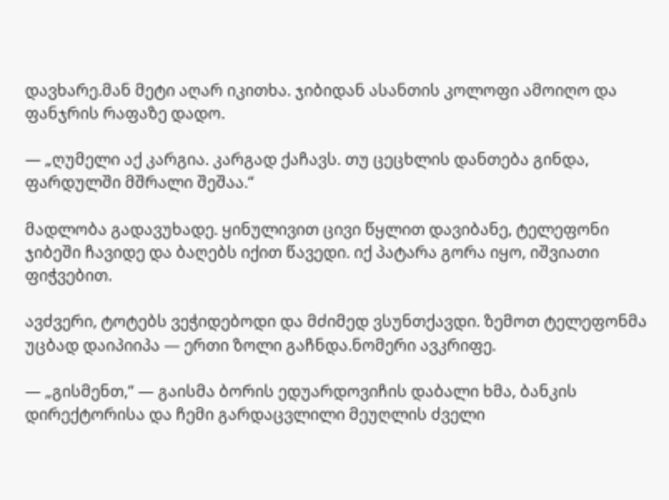დავხარე.მან მეტი აღარ იკითხა. ჯიბიდან ასანთის კოლოფი ამოიღო და ფანჯრის რაფაზე დადო.

— „ღუმელი აქ კარგია. კარგად ქაჩავს. თუ ცეცხლის დანთება გინდა, ფარდულში მშრალი შეშაა.“

მადლობა გადავუხადე. ყინულივით ცივი წყლით დავიბანე, ტელეფონი ჯიბეში ჩავიდე და ბაღებს იქით წავედი. იქ პატარა გორა იყო, იშვიათი ფიჭვებით.

ავძვერი, ტოტებს ვეჭიდებოდი და მძიმედ ვსუნთქავდი. ზემოთ ტელეფონმა უცბად დაიპიიპა — ერთი ზოლი გაჩნდა.ნომერი ავკრიფე.

— „გისმენთ,“ — გაისმა ბორის ედუარდოვიჩის დაბალი ხმა, ბანკის დირექტორისა და ჩემი გარდაცვლილი მეუღლის ძველი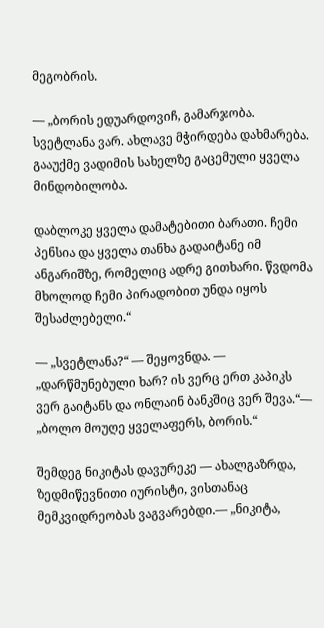მეგობრის.

— „ბორის ედუარდოვიჩ, გამარჯობა. სვეტლანა ვარ. ახლავე მჭირდება დახმარება. გააუქმე ვადიმის სახელზე გაცემული ყველა მინდობილობა.

დაბლოკე ყველა დამატებითი ბარათი. ჩემი პენსია და ყველა თანხა გადაიტანე იმ ანგარიშზე, რომელიც ადრე გითხარი. წვდომა მხოლოდ ჩემი პირადობით უნდა იყოს შესაძლებელი.“

— „სვეტლანა?“ — შეყოვნდა. — „დარწმუნებული ხარ? ის ვერც ერთ კაპიკს ვერ გაიტანს და ონლაინ ბანკშიც ვერ შევა.“— „ბოლო მოუღე ყველაფერს, ბორის.“

შემდეგ ნიკიტას დავურეკე — ახალგაზრდა, ზედმიწევნითი იურისტი, ვისთანაც მემკვიდრეობას ვაგვარებდი.— „ნიკიტა,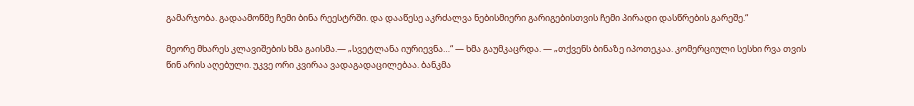გამარჯობა. გადაამოწმე ჩემი ბინა რეესტრში. და დააწესე აკრძალვა ნებისმიერი გარიგებისთვის ჩემი პირადი დასწრების გარეშე.“

მეორე მხარეს კლავიშების ხმა გაისმა.— „სვეტლანა იურიევნა…“ — ხმა გაუმკაცრდა. — „თქვენს ბინაზე იპოთეკაა. კომერციული სესხი რვა თვის წინ არის აღებული. უკვე ორი კვირაა ვადაგადაცილებაა. ბანკმა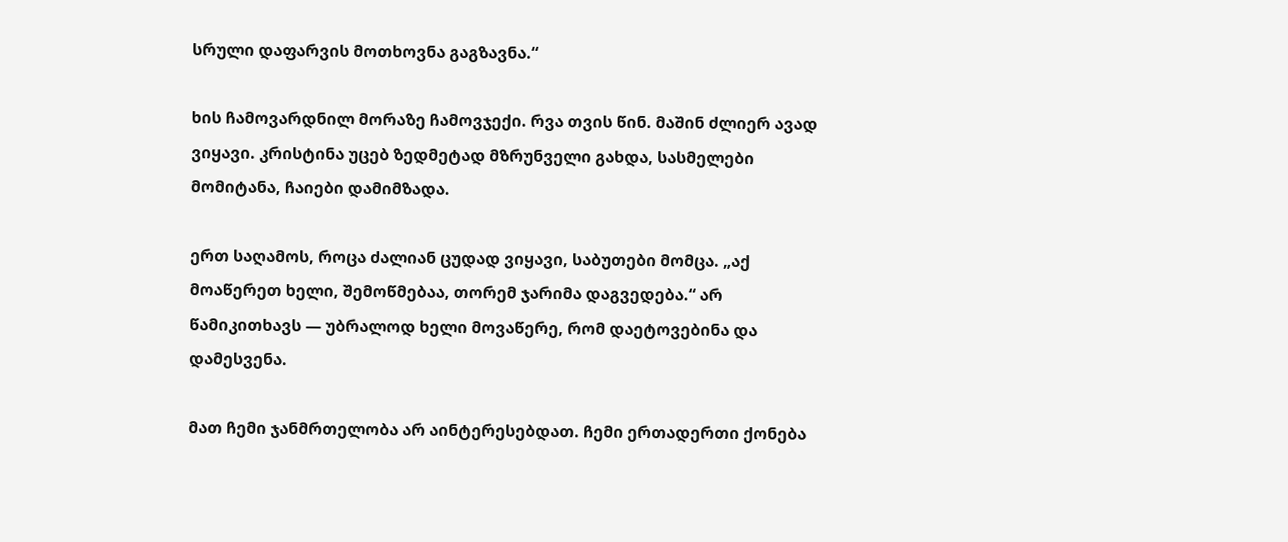სრული დაფარვის მოთხოვნა გაგზავნა.“

ხის ჩამოვარდნილ მორაზე ჩამოვჯექი. რვა თვის წინ. მაშინ ძლიერ ავად ვიყავი. კრისტინა უცებ ზედმეტად მზრუნველი გახდა, სასმელები მომიტანა, ჩაიები დამიმზადა.

ერთ საღამოს, როცა ძალიან ცუდად ვიყავი, საბუთები მომცა. „აქ მოაწერეთ ხელი, შემოწმებაა, თორემ ჯარიმა დაგვედება.“ არ წამიკითხავს — უბრალოდ ხელი მოვაწერე, რომ დაეტოვებინა და დამესვენა.

მათ ჩემი ჯანმრთელობა არ აინტერესებდათ. ჩემი ერთადერთი ქონება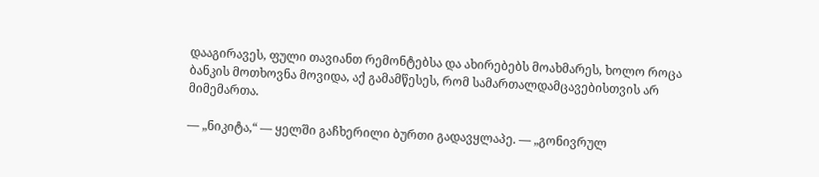დააგირავეს, ფული თავიანთ რემონტებსა და ახირებებს მოახმარეს, ხოლო როცა ბანკის მოთხოვნა მოვიდა, აქ გამამწესეს, რომ სამართალდამცავებისთვის არ მიმემართა.

— „ნიკიტა,“ — ყელში გაჩხერილი ბურთი გადავყლაპე. — „გონივრულ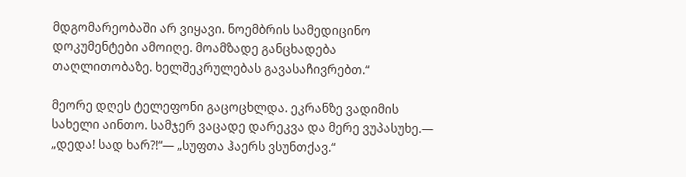მდგომარეობაში არ ვიყავი. ნოემბრის სამედიცინო დოკუმენტები ამოიღე. მოამზადე განცხადება თაღლითობაზე. ხელშეკრულებას გავასაჩივრებთ.“

მეორე დღეს ტელეფონი გაცოცხლდა. ეკრანზე ვადიმის სახელი აინთო. სამჯერ ვაცადე დარეკვა და მერე ვუპასუხე.— „დედა! სად ხარ?!“— „სუფთა ჰაერს ვსუნთქავ.“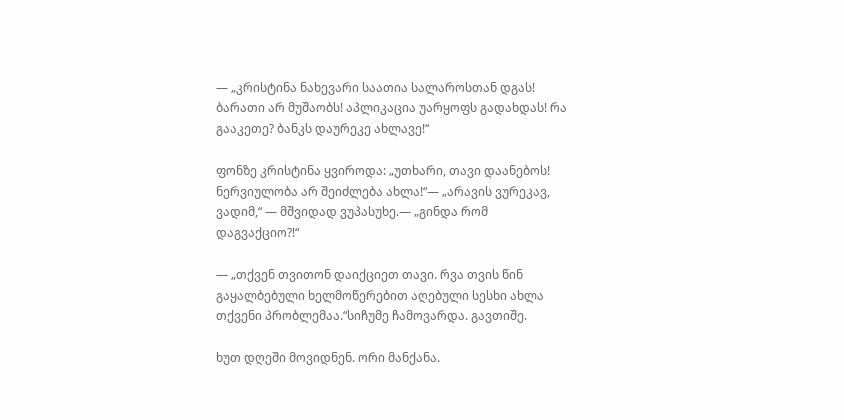— „კრისტინა ნახევარი საათია სალაროსთან დგას! ბარათი არ მუშაობს! აპლიკაცია უარყოფს გადახდას! რა გააკეთე? ბანკს დაურეკე ახლავე!“

ფონზე კრისტინა ყვიროდა: „უთხარი, თავი დაანებოს! ნერვიულობა არ შეიძლება ახლა!“— „არავის ვურეკავ, ვადიმ,“ — მშვიდად ვუპასუხე.— „გინდა რომ დაგვაქციო?!“

— „თქვენ თვითონ დაიქციეთ თავი. რვა თვის წინ გაყალბებული ხელმოწერებით აღებული სესხი ახლა თქვენი პრობლემაა.“სიჩუმე ჩამოვარდა. გავთიშე.

ხუთ დღეში მოვიდნენ. ორი მანქანა.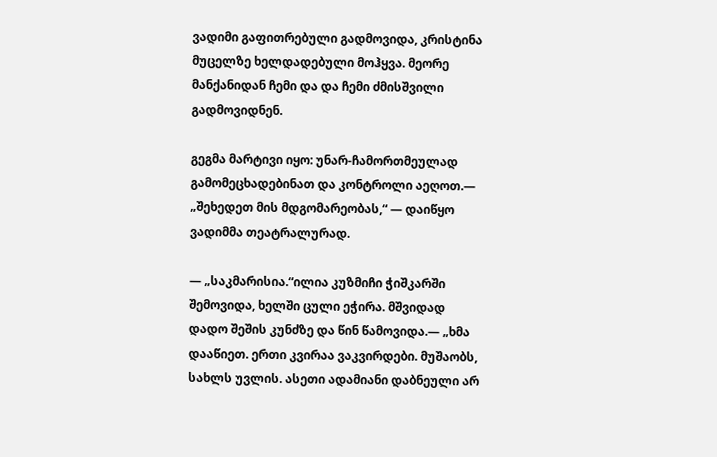ვადიმი გაფითრებული გადმოვიდა, კრისტინა მუცელზე ხელდადებული მოჰყვა. მეორე მანქანიდან ჩემი და და ჩემი ძმისშვილი გადმოვიდნენ.

გეგმა მარტივი იყო: უნარ-ჩამორთმეულად გამომეცხადებინათ და კონტროლი აეღოთ.— „შეხედეთ მის მდგომარეობას,“ — დაიწყო ვადიმმა თეატრალურად.

— „საკმარისია.“ილია კუზმიჩი ჭიშკარში შემოვიდა, ხელში ცული ეჭირა. მშვიდად დადო შეშის კუნძზე და წინ წამოვიდა.— „ხმა დააწიეთ. ერთი კვირაა ვაკვირდები. მუშაობს, სახლს უვლის. ასეთი ადამიანი დაბნეული არ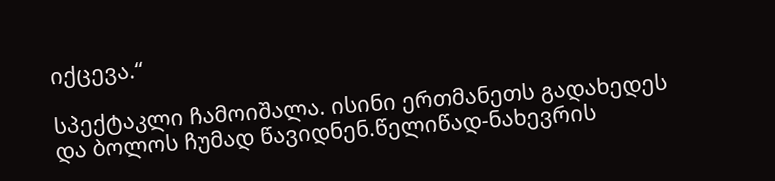იქცევა.“

სპექტაკლი ჩამოიშალა. ისინი ერთმანეთს გადახედეს და ბოლოს ჩუმად წავიდნენ.წელიწად-ნახევრის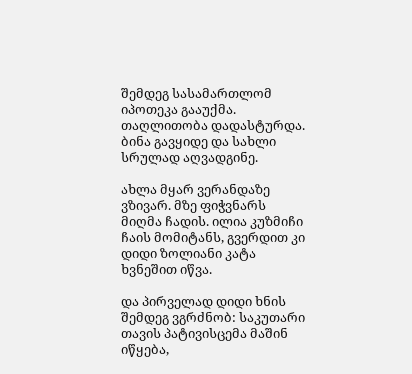შემდეგ სასამართლომ იპოთეკა გააუქმა. თაღლითობა დადასტურდა. ბინა გავყიდე და სახლი სრულად აღვადგინე.

ახლა მყარ ვერანდაზე ვზივარ. მზე ფიჭვნარს მიღმა ჩადის. ილია კუზმიჩი ჩაის მომიტანს, გვერდით კი დიდი ზოლიანი კატა ხვნეშით იწვა.

და პირველად დიდი ხნის შემდეგ ვგრძნობ: საკუთარი თავის პატივისცემა მაშინ იწყება,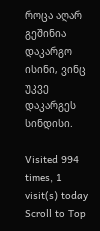როცა აღარ გეშინია დაკარგო ისინი, ვინც უკვე დაკარგეს სინდისი.

Visited 994 times, 1 visit(s) today
Scroll to Top